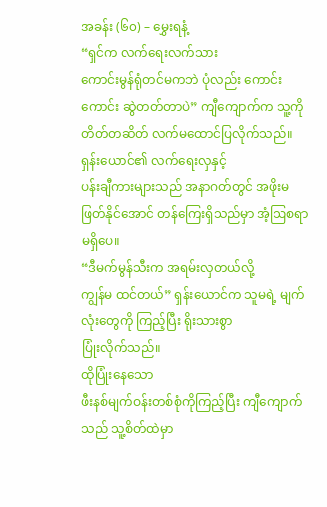အခန်း (၆၀) – မွှေးရနံ့
“ရှင်က လက်ရေးလက်သား
ကောင်းမွန်ရုံတင်မကဘဲ ပုံလည်း ကောင်းကောင်း ဆွဲတတ်တာပဲ” ကျီကျောက်က သူ့ကို
တိတ်တဆိတ် လက်မထောင်ပြလိုက်သည်။
ရှန်းယောင်၏ လက်ရေးလှနှင့်
ပန်းချီကားများသည် အနာဂတ်တွင် အဖိုးမဖြတ်နိုင်အောင် တန်ကြေးရှိသည်မှာ အံ့ဩစရာ
မရှိပေ။
“ဒီမက်မွန်သီးက အရမ်းလှတယ်လို့
ကျွန်မ ထင်တယ်” ရှန်းယောင်က သူမရဲ့ မျက်လုံးတွေကို ကြည့်ပြီး ရိုးသားစွာ
ပြုံးလိုက်သည်။
ထိုပြုံးနေသော
ဖီးနစ်မျက်ဝန်းတစ်စုံကိုကြည့်ပြီး ကျီကျောက်သည် သူ့စိတ်ထဲမှာ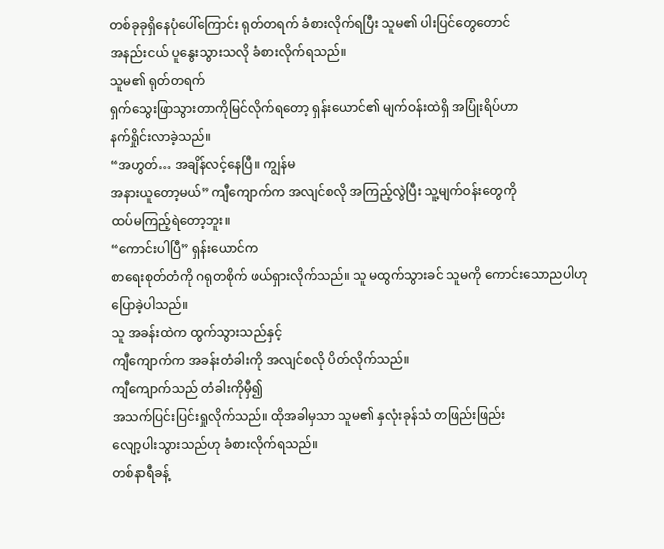တစ်ခုခုရှိနေပုံပေါ်ကြောင်း ရုတ်တရက် ခံစားလိုက်ရပြီး သူမ၏ ပါးပြင်တွေတောင်
အနည်းငယ် ပူနွေးသွားသလို ခံစားလိုက်ရသည်။
သူမ၏ ရုတ်တရက်
ရှက်သွေးဖြာသွားတာကိုမြင်လိုက်ရတော့ ရှန်းယောင်၏ မျက်ဝန်းထဲရှိ အပြုံးရိပ်ဟာ
နက်ရှိုင်းလာခဲ့သည်။
“အဟွတ်… အချိန်လင့်နေပြီ။ ကျွန်မ
အနားယူတော့မယ်” ကျီကျောက်က အလျင်စလို အကြည့်လွဲပြီး သူ့မျက်ဝန်းတွေကို
ထပ်မကြည့်ရဲတော့ဘူး။
“ကောင်းပါပြီ” ရှန်းယောင်က
စာရေးစုတ်တံကို ဂရုတစိုက် ဖယ်ရှားလိုက်သည်။ သူ မထွက်သွားခင် သူမကို ကောင်းသောညပါဟု
ပြောခဲ့ပါသည်။
သူ အခန်းထဲက ထွက်သွားသည်နှင့်
ကျီကျောက်က အခန်းတံခါးကို အလျင်စလို ပိတ်လိုက်သည်။
ကျီကျောက်သည် တံခါးကိုမှီ၍
အသက်ပြင်းပြင်းရှုလိုက်သည်။ ထိုအခါမှသာ သူမ၏ နှလုံးခုန်သံ တဖြည်းဖြည်း
လျော့ပါးသွားသည်ဟု ခံစားလိုက်ရသည်။
တစ်နာရီခန့်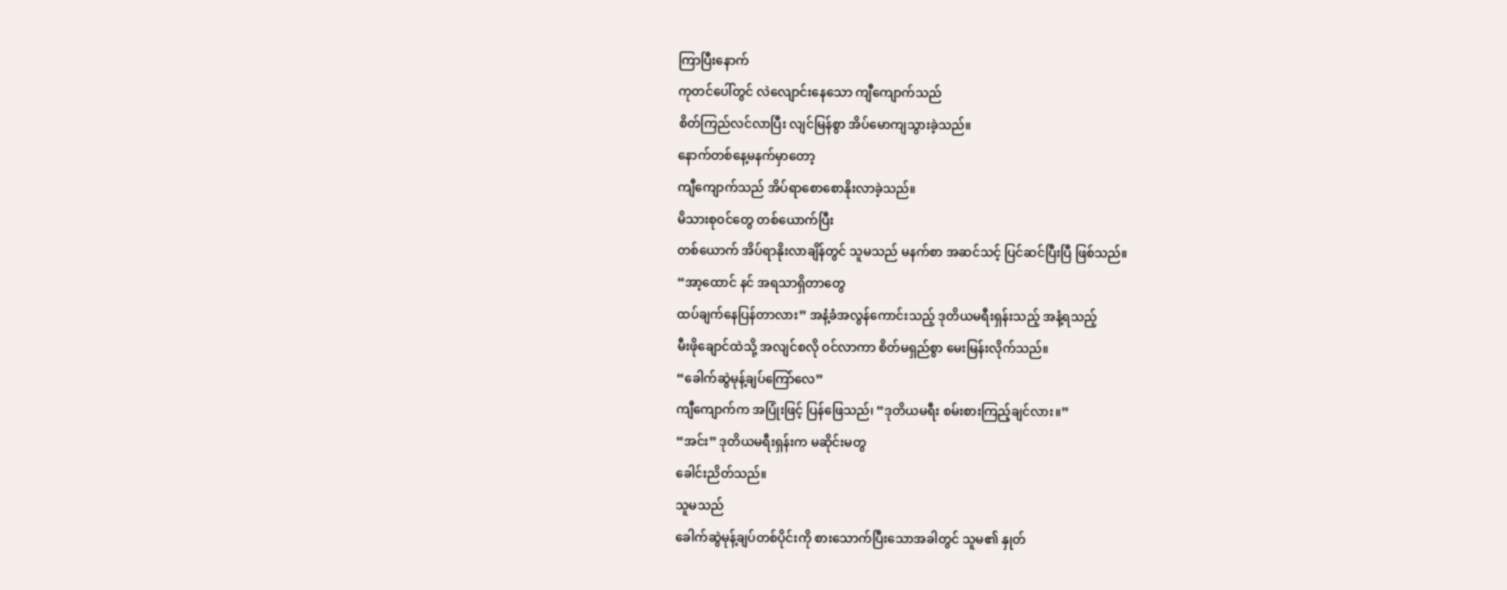ကြာပြီးနောက်
ကုတင်ပေါ်တွင် လဲလျောင်းနေသော ကျီကျောက်သည်
စိတ်ကြည်လင်လာပြီး လျင်မြန်စွာ အိပ်မောကျသွားခဲ့သည်။
နောက်တစ်နေ့မနက်မှာတော့
ကျီကျောက်သည် အိပ်ရာစောစောနိုးလာခဲ့သည်။
မိသားစုဝင်တွေ တစ်ယောက်ပြီး
တစ်ယောက် အိပ်ရာနိုးလာချိန်တွင် သူမသည် မနက်စာ အဆင်သင့် ပြင်ဆင်ပြီးပြီ ဖြစ်သည်။
“အာ့ထောင် နင် အရသာရှိတာတွေ
ထပ်ချက်နေပြန်တာလား” အနံ့ခံအလွန်ကောင်းသည့် ဒုတိယမရီးရှန်းသည့် အနံ့ရသည့်
မီးဖိုချောင်ထဲသို့ အလျင်စလို ဝင်လာကာ စိတ်မရှည်စွာ မေးမြန်းလိုက်သည်။
“ခေါက်ဆွဲမုန့်ချပ်ကြော်လေ”
ကျီကျောက်က အပြုံးဖြင့် ပြန်ဖြေသည်၊ “ဒုတိယမရီး စမ်းစားကြည့်ချင်လား။”
“အင်း” ဒုတိယမရီးရှန်းက မဆိုင်းမတွ
ခေါင်းညိတ်သည်။
သူမသည်
ခေါက်ဆွဲမုန့်ချပ်တစ်ပိုင်းကို စားသောက်ပြီးသောအခါတွင် သူမ၏ နှုတ်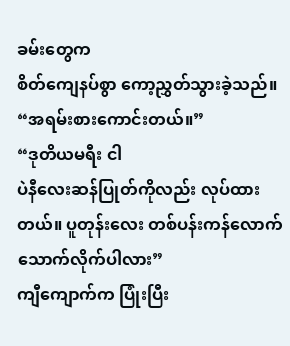ခမ်းတွေက
စိတ်ကျေနပ်စွာ ကော့ညွှတ်သွားခဲ့သည်။
“အရမ်းစားကောင်းတယ်။”
“ဒုတိယမရီး ငါ
ပဲနီလေးဆန်ပြုတ်ကိုလည်း လုပ်ထားတယ်။ ပူတုန်းလေး တစ်ပန်းကန်လောက် သောက်လိုက်ပါလား”
ကျီကျောက်က ပြုံးပြီး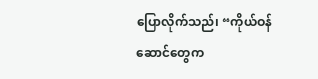ပြောလိုက်သည်၊ “ကိုယ်ဝန်ဆောင်တွေက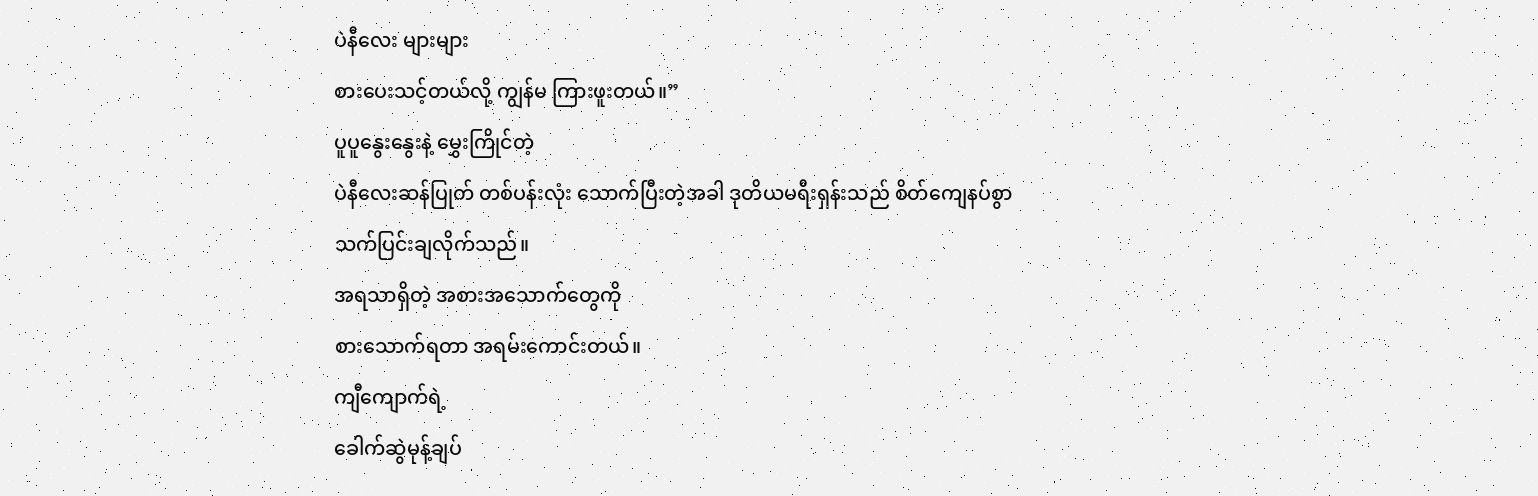ပဲနီလေး များများ
စားပေးသင့်တယ်လို့ ကျွန်မ ကြားဖူးတယ်။”
ပူပူနွေးနွေးနဲ့ မွှေးကြိုင်တဲ့
ပဲနီလေးဆန်ပြုတ် တစ်ပန်းလုံး သောက်ပြီးတဲ့အခါ ဒုတိယမရီးရှန်းသည် စိတ်ကျေနပ်စွာ
သက်ပြင်းချလိုက်သည်။
အရသာရှိတဲ့ အစားအသောက်တွေကို
စားသောက်ရတာ အရမ်းကောင်းတယ်။
ကျီကျောက်ရဲ့
ခေါက်ဆွဲမုန့်ချပ်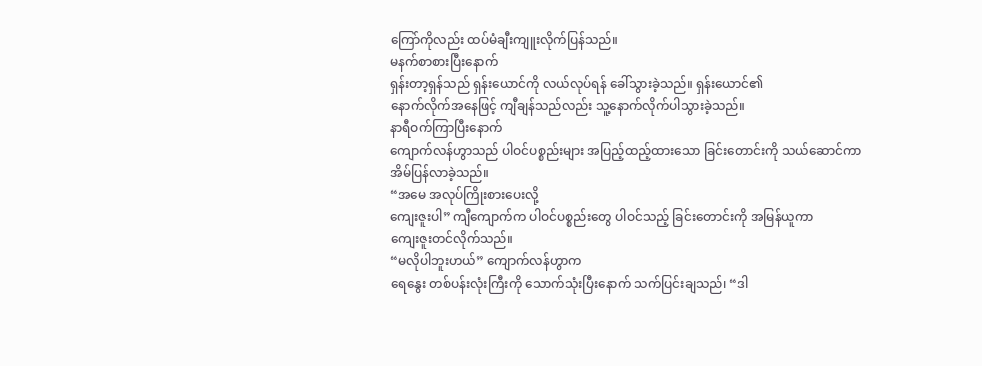ကြော်ကိုလည်း ထပ်မံချီးကျူးလိုက်ပြန်သည်။
မနက်စာစားပြီးနောက်
ရှန်းတာ့ရှန်သည် ရှန်းယောင်ကို လယ်လုပ်ရန် ခေါ်သွားခဲ့သည်။ ရှန်းယောင်၏
နောက်လိုက်အနေဖြင့် ကျီချန်သည်လည်း သူ့နောက်လိုက်ပါသွားခဲ့သည်။
နာရီဝက်ကြာပြီးနောက်
ကျောက်လန်ဟွာသည် ပါဝင်ပစ္စည်းများ အပြည့်ထည့်ထားသော ခြင်းတောင်းကို သယ်ဆောင်ကာ
အိမ်ပြန်လာခဲ့သည်။
“အမေ အလုပ်ကြိုးစားပေးလို့
ကျေးဇူးပါ” ကျီကျောက်က ပါဝင်ပစ္စည်းတွေ ပါဝင်သည့် ခြင်းတောင်းကို အမြန်ယူကာ
ကျေးဇူးတင်လိုက်သည်။
“မလိုပါဘူးဟယ်” ကျောက်လန်ဟွာက
ရေနွေး တစ်ပန်းလုံးကြီးကို သောက်သုံးပြီးနောက် သက်ပြင်းချသည်၊ “ဒါ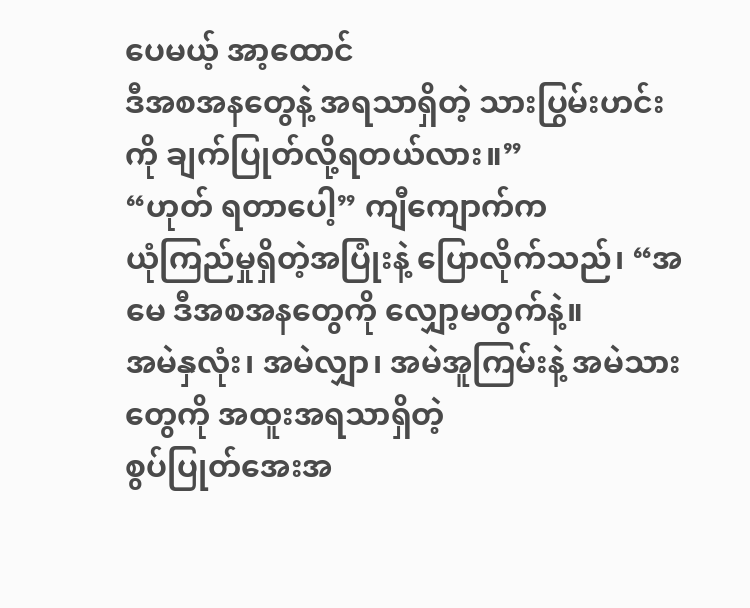ပေမယ့် အာ့ထောင်
ဒီအစအနတွေနဲ့ အရသာရှိတဲ့ သားပြွမ်းဟင်းကို ချက်ပြုတ်လို့ရတယ်လား။”
“ဟုတ် ရတာပေါ့” ကျီကျောက်က
ယုံကြည်မှုရှိတဲ့အပြုံးနဲ့ ပြောလိုက်သည်၊ “အမေ ဒီအစအနတွေကို လျှော့မတွက်နဲ့။
အမဲနှလုံး၊ အမဲလျှာ၊ အမဲအူကြမ်းနဲ့ အမဲသားတွေကို အထူးအရသာရှိတဲ့
စွပ်ပြုတ်အေးအ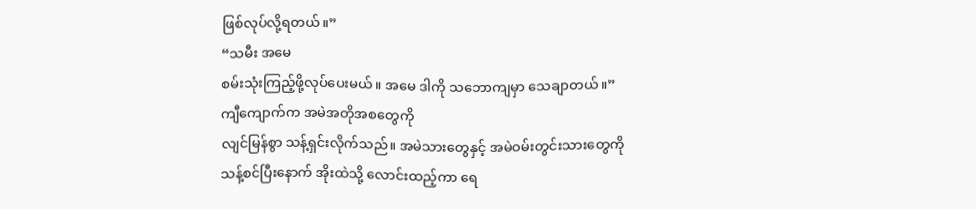ဖြစ်လုပ်လို့ရတယ်။”
“သမီး အမေ
စမ်းသုံးကြည့်ဖို့လုပ်ပေးမယ်။ အမေ ဒါကို သဘောကျမှာ သေချာတယ်။”
ကျီကျောက်က အမဲအတိုအစတွေကို
လျင်မြန်စွာ သန့်ရှင်းလိုက်သည်။ အမဲသားတွေနှင့် အမဲဝမ်းတွင်းသားတွေကို
သန့်စင်ပြီးနောက် အိုးထဲသို့ လောင်းထည့်ကာ ရေ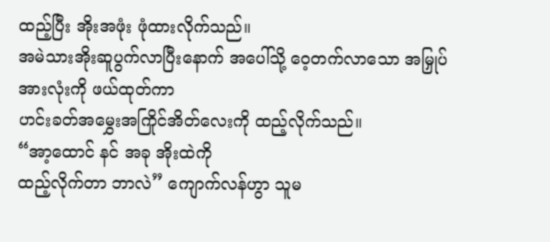ထည့်ပြီး အိုးအဖုံး ဖုံထားလိုက်သည်။
အမဲသားအိုးဆူပွက်လာပြီးနောက် အပေါ်သို့ ဝေ့တက်လာသော အမြှုပ်အားလုံးကို ဖယ်ထုတ်ကာ
ဟင်းခတ်အမွှေးအကြိုင်အိတ်လေးကို ထည့်လိုက်သည်။
“အာ့ထောင် နင် အခု အိုးထဲကို
ထည့်လိုက်တာ ဘာလဲ” ကျောက်လန်ဟွာ သူမ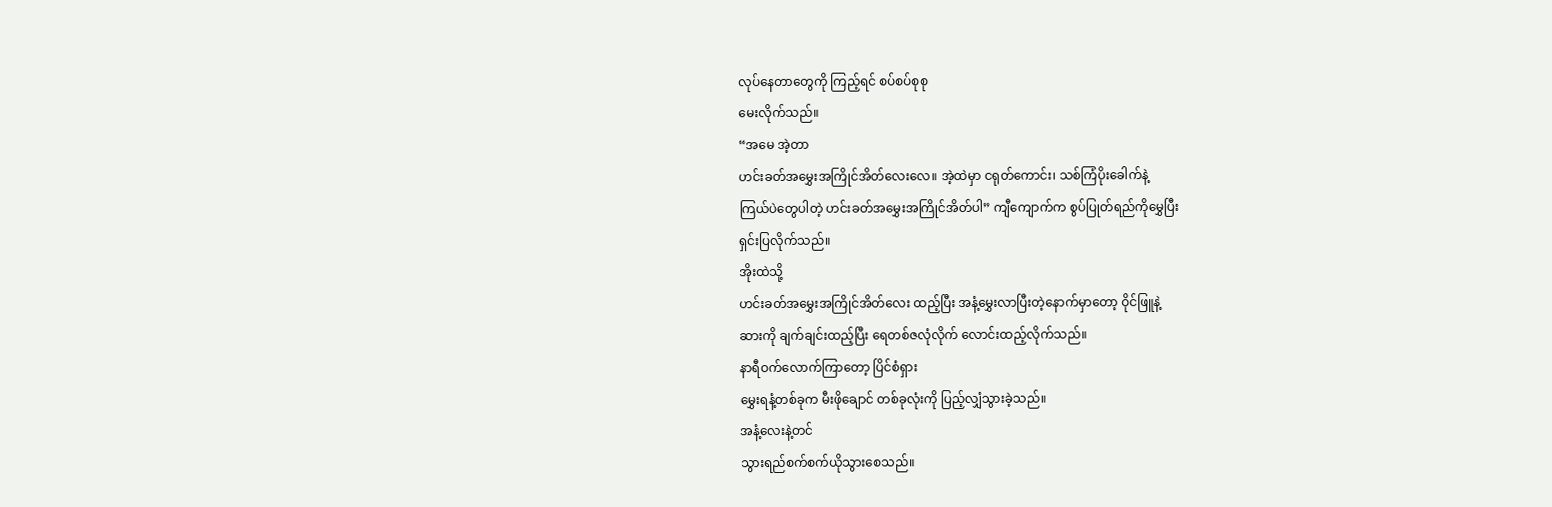လုပ်နေတာတွေကို ကြည့်ရင် စပ်စပ်စုစု
မေးလိုက်သည်။
“အမေ အဲ့တာ
ဟင်းခတ်အမွှေးအကြိုင်အိတ်လေးလေ။ အဲ့ထဲမှာ ငရုတ်ကောင်း၊ သစ်ကြံပိုးခေါက်နဲ့
ကြယ်ပဲတွေပါတဲ့ ဟင်းခတ်အမွှေးအကြိုင်အိတ်ပါ” ကျီကျောက်က စွပ်ပြုတ်ရည်ကိုမွှေပြီး
ရှင်းပြလိုက်သည်။
အိုးထဲသို့
ဟင်းခတ်အမွှေးအကြိုင်အိတ်လေး ထည့်ပြီး အနံ့မွှေးလာပြီးတဲ့နောက်မှာတော့ ဝိုင်ဖြူနဲ့
ဆားကို ချက်ချင်းထည့်ပြီး ရေတစ်ဇလုံလိုက် လောင်းထည့်လိုက်သည်။
နာရီဝက်လောက်ကြာတော့ ပြိင်စံရှား
မွှေးရနံ့တစ်ခုက မီးဖိုချောင် တစ်ခုလုံးကို ပြည့်လျှံသွားခဲ့သည်။
အနံ့လေးနဲ့တင်
သွားရည်စက်စက်ယိုသွားစေသည်။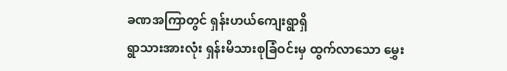ခဏအကြာတွင် ရှန်းဟယ်ကျေးရွာရှိ
ရွာသားအားလုံး ရှန်းမိသားစုခြံဝင်းမှ ထွက်လာသော မွှေး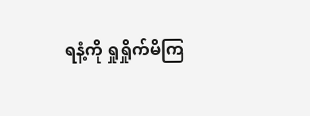ရနံ့ကို ရှုရှိုက်မိကြ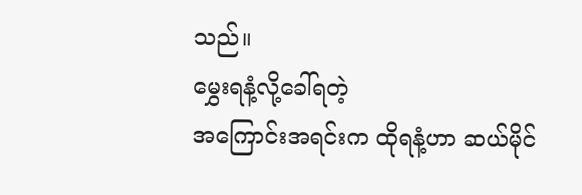သည်။
မွှေးရနံ့လို့ခေါ်ရတဲ့
အကြောင်းအရင်းက ထိုရနံ့ဟာ ဆယ်မိုင်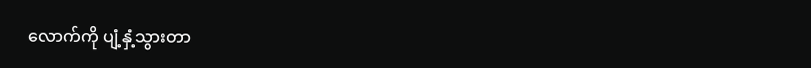လောက်ကို ပျံ့နှံ့သွားတာ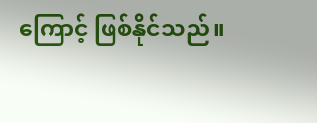ကြောင့် ဖြစ်နိုင်သည်။